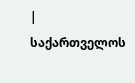|
საქართველოს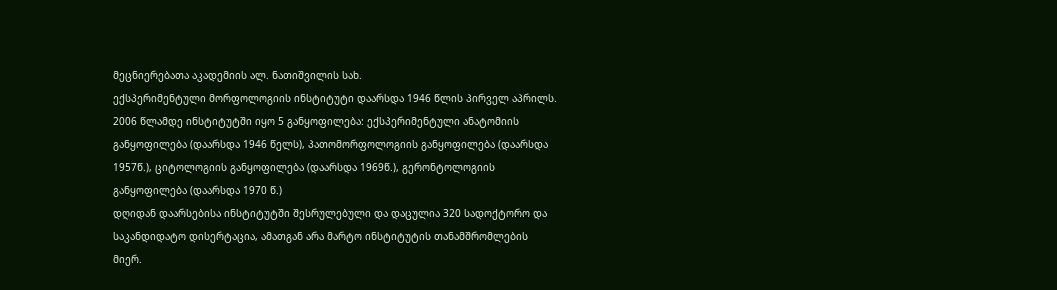მეცნიერებათა აკადემიის ალ. ნათიშვილის სახ.
ექსპერიმენტული მორფოლოგიის ინსტიტუტი დაარსდა 1946 წლის პირველ აპრილს.
2006 წლამდე ინსტიტუტში იყო 5 განყოფილება: ექსპერიმენტული ანატომიის
განყოფილება (დაარსდა 1946 წელს), პათომორფოლოგიის განყოფილება (დაარსდა
1957წ.), ციტოლოგიის განყოფილება (დაარსდა 1969წ.), გერონტოლოგიის
განყოფილება (დაარსდა 1970 წ.)
დღიდან დაარსებისა ინსტიტუტში შესრულებული და დაცულია 320 სადოქტორო და
საკანდიდატო დისერტაცია, ამათგან არა მარტო ინსტიტუტის თანამშრომლების
მიერ.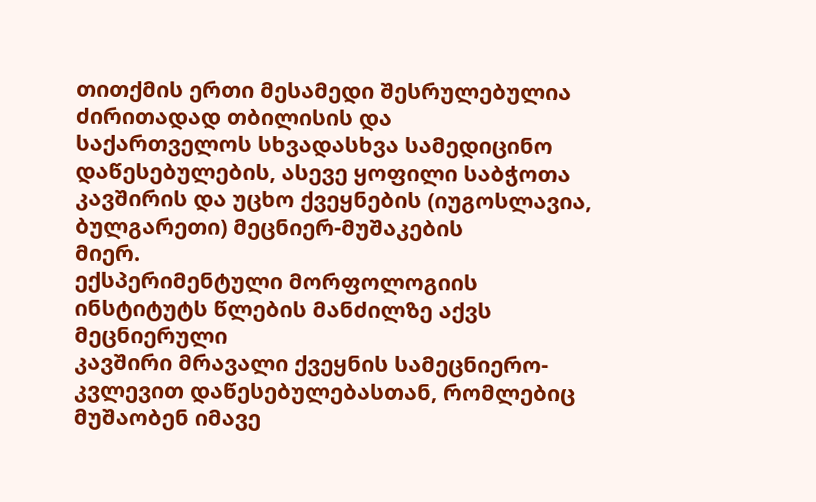თითქმის ერთი მესამედი შესრულებულია ძირითადად თბილისის და
საქართველოს სხვადასხვა სამედიცინო დაწესებულების, ასევე ყოფილი საბჭოთა
კავშირის და უცხო ქვეყნების (იუგოსლავია, ბულგარეთი) მეცნიერ-მუშაკების
მიერ.
ექსპერიმენტული მორფოლოგიის ინსტიტუტს წლების მანძილზე აქვს მეცნიერული
კავშირი მრავალი ქვეყნის სამეცნიერო-კვლევით დაწესებულებასთან, რომლებიც
მუშაობენ იმავე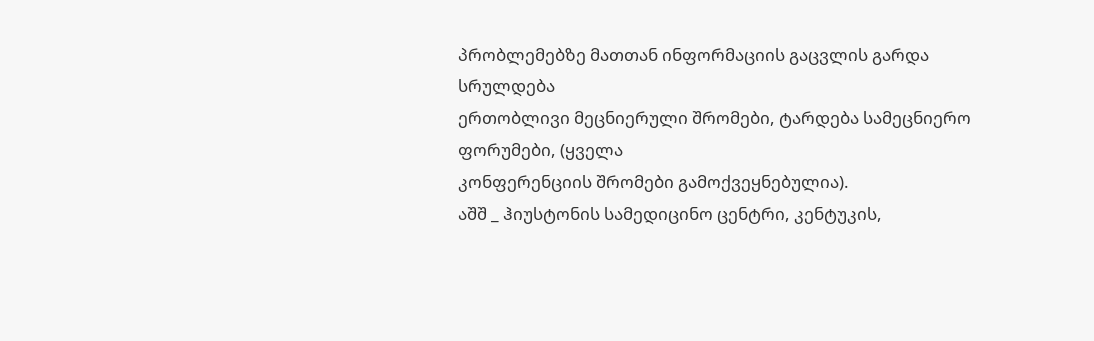პრობლემებზე მათთან ინფორმაციის გაცვლის გარდა სრულდება
ერთობლივი მეცნიერული შრომები, ტარდება სამეცნიერო ფორუმები, (ყველა
კონფერენციის შრომები გამოქვეყნებულია).
აშშ _ ჰიუსტონის სამედიცინო ცენტრი, კენტუკის,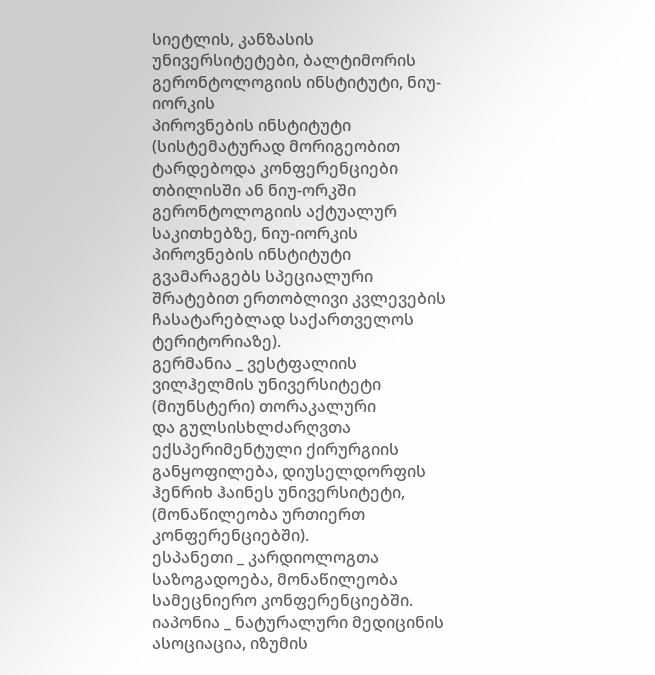სიეტლის, კანზასის
უნივერსიტეტები, ბალტიმორის გერონტოლოგიის ინსტიტუტი, ნიუ-იორკის
პიროვნების ინსტიტუტი (სისტემატურად მორიგეობით ტარდებოდა კონფერენციები
თბილისში ან ნიუ-ორკში გერონტოლოგიის აქტუალურ საკითხებზე, ნიუ-იორკის
პიროვნების ინსტიტუტი გვამარაგებს სპეციალური შრატებით ერთობლივი კვლევების
ჩასატარებლად საქართველოს ტერიტორიაზე).
გერმანია _ ვესტფალიის ვილჰელმის უნივერსიტეტი (მიუნსტერი) თორაკალური
და გულსისხლძარღვთა ექსპერიმენტული ქირურგიის განყოფილება, დიუსელდორფის
ჰენრიხ ჰაინეს უნივერსიტეტი, (მონაწილეობა ურთიერთ კონფერენციებში).
ესპანეთი _ კარდიოლოგთა საზოგადოება, მონაწილეობა სამეცნიერო კონფერენციებში.
იაპონია _ ნატურალური მედიცინის ასოციაცია, იზუმის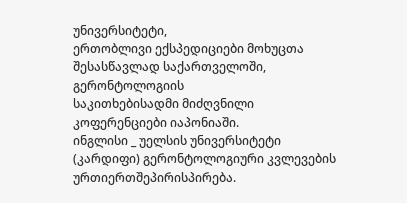უნივერსიტეტი,
ერთობლივი ექსპედიციები მოხუცთა შესასწავლად საქართველოში, გერონტოლოგიის
საკითხებისადმი მიძღვნილი კოფერენციები იაპონიაში.
ინგლისი _ უელსის უნივერსიტეტი (კარდიფი) გერონტოლოგიური კვლევების ურთიერთშეპირისპირება.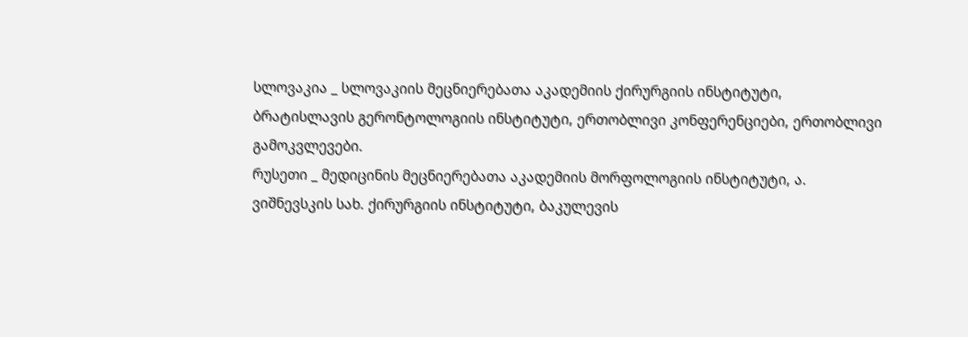სლოვაკია _ სლოვაკიის მეცნიერებათა აკადემიის ქირურგიის ინსტიტუტი,
ბრატისლავის გერონტოლოგიის ინსტიტუტი, ერთობლივი კონფერენციები, ერთობლივი
გამოკვლევები.
რუსეთი _ მედიცინის მეცნიერებათა აკადემიის მორფოლოგიის ინსტიტუტი, ა.
ვიშნევსკის სახ. ქირურგიის ინსტიტუტი, ბაკულევის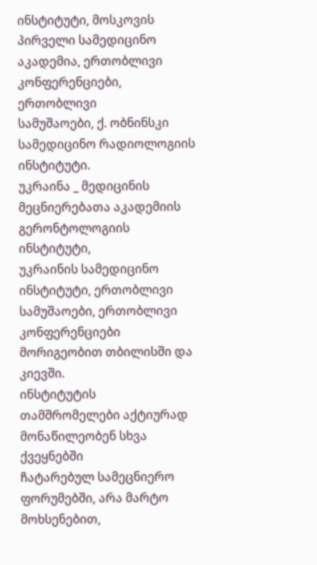ინსტიტუტი, მოსკოვის
პირველი სამედიცინო აკადემია, ერთობლივი კონფერენციები, ერთობლივი
სამუშაოები, ქ. ობნინსკი სამედიცინო რადიოლოგიის ინსტიტუტი.
უკრაინა _ მედიცინის მეცნიერებათა აკადემიის გერონტოლოგიის ინსტიტუტი,
უკრაინის სამედიცინო ინსტიტუტი, ერთობლივი სამუშაოები, ერთობლივი
კონფერენციები მორიგეობით თბილისში და კიევში.
ინსტიტუტის თამშრომელები აქტიურად მონაწილეობენ სხვა ქვეყნებში
ჩატარებულ სამეცნიერო ფორუმებში, არა მარტო მოხსენებით,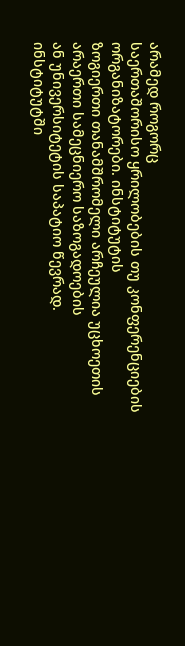არამედ როგორც
საერთაშორისო ყრილობების თუ კონფერენციების ორგანიზატორები. ინსტიტუტის
ზოგიერთი თანამშრომელი არჩეულია უცხოეთის არაერთი სამეცნიერო საზოგადოების
ან უნივერსიტეტის საპატიო წევრად.
ინსტიტუტში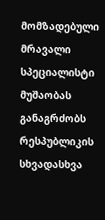მომზადებული მრავალი სპეციალისტი მუშაობას განაგრძობს
რესპუბლიკის სხვადასხვა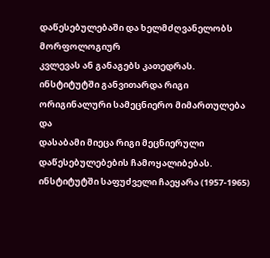დაწესებულებაში და ხელმძღვანელობს მორფოლოგიურ
კვლევას ან განაგებს კათედრას.
ინსტიტუტში განვითარდა რიგი ორიგინალური სამეცნიერო მიმართულება და
დასაბამი მიეცა რიგი მეცნიერული დაწესებულებების ჩამოყალიბებას.
ინსტიტუტში საფუძველი ჩაეყარა (1957-1965)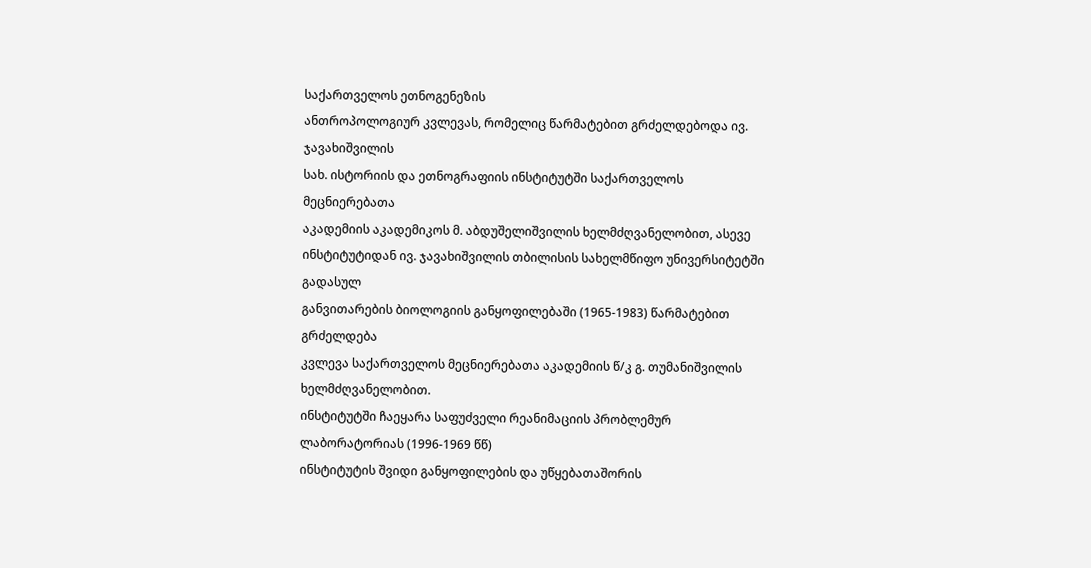საქართველოს ეთნოგენეზის
ანთროპოლოგიურ კვლევას, რომელიც წარმატებით გრძელდებოდა ივ. ჯავახიშვილის
სახ. ისტორიის და ეთნოგრაფიის ინსტიტუტში საქართველოს მეცნიერებათა
აკადემიის აკადემიკოს მ. აბდუშელიშვილის ხელმძღვანელობით, ასევე
ინსტიტუტიდან ივ. ჯავახიშვილის თბილისის სახელმწიფო უნივერსიტეტში გადასულ
განვითარების ბიოლოგიის განყოფილებაში (1965-1983) წარმატებით გრძელდება
კვლევა საქართველოს მეცნიერებათა აკადემიის წ/კ გ. თუმანიშვილის
ხელმძღვანელობით.
ინსტიტუტში ჩაეყარა საფუძველი რეანიმაციის პრობლემურ ლაბორატორიას (1996-1969 წწ)
ინსტიტუტის შვიდი განყოფილების და უწყებათაშორის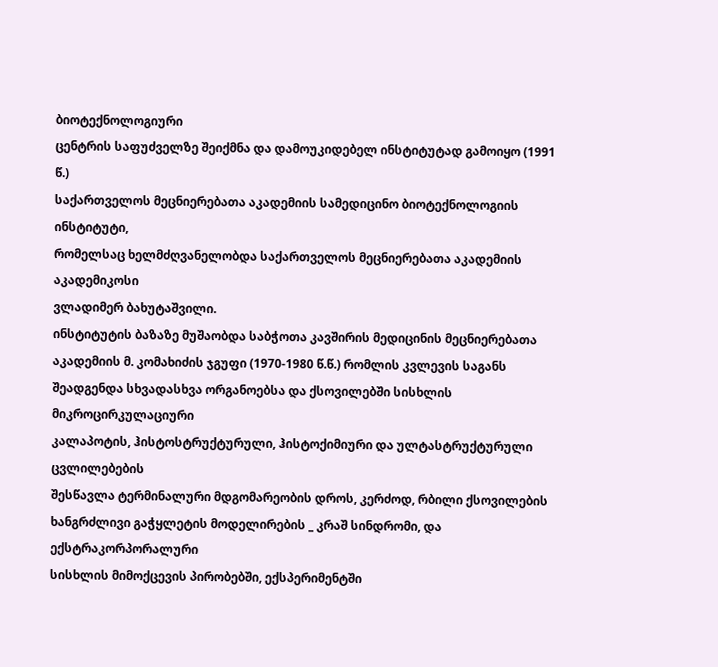ბიოტექნოლოგიური
ცენტრის საფუძველზე შეიქმნა და დამოუკიდებელ ინსტიტუტად გამოიყო (1991 წ.)
საქართველოს მეცნიერებათა აკადემიის სამედიცინო ბიოტექნოლოგიის ინსტიტუტი,
რომელსაც ხელმძღვანელობდა საქართველოს მეცნიერებათა აკადემიის აკადემიკოსი
ვლადიმერ ბახუტაშვილი.
ინსტიტუტის ბაზაზე მუშაობდა საბჭოთა კავშირის მედიცინის მეცნიერებათა
აკადემიის მ. კომახიძის ჯგუფი (1970-1980 წ.წ.) რომლის კვლევის საგანს
შეადგენდა სხვადასხვა ორგანოებსა და ქსოვილებში სისხლის მიკროცირკულაციური
კალაპოტის, ჰისტოსტრუქტურული, ჰისტოქიმიური და ულტასტრუქტურული ცვლილებების
შესწავლა ტერმინალური მდგომარეობის დროს, კერძოდ, რბილი ქსოვილების
ხანგრძლივი გაჭყლეტის მოდელირების _ კრაშ სინდრომი, და ექსტრაკორპორალური
სისხლის მიმოქცევის პირობებში, ექსპერიმენტში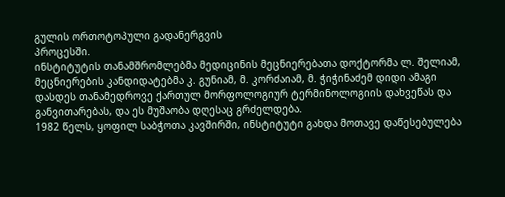გულის ორთოტოპული გადანერგვის
პროცესში.
ინსტიტუტის თანამშრომლებმა მედიცინის მეცნიერებათა დოქტორმა ლ. შელიამ,
მეცნიერების კანდიდატებმა კ. გუნიამ, მ. კორძაიამ, მ. ჭიჭინაძემ დიდი ამაგი
დასდეს თანამედროვე ქართულ მორფოლოგიურ ტერმინოლოგიის დახვეწას და
განვითარებას, და ეს მუშაობა დღესაც გრძელდება.
1982 წელს, ყოფილ საბჭოთა კავშირში, ინსტიტუტი გახდა მოთავე დაწესებულება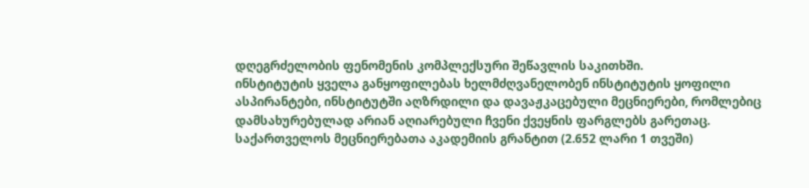დღეგრძელობის ფენომენის კომპლექსური შეწავლის საკითხში.
ინსტიტუტის ყველა განყოფილებას ხელმძღვანელობენ ინსტიტუტის ყოფილი
ასპირანტები, ინსტიტუტში აღზრდილი და დავაჟკაცებული მეცნიერები, რომლებიც
დამსახურებულად არიან აღიარებული ჩვენი ქვეყნის ფარგლებს გარეთაც.
საქართველოს მეცნიერებათა აკადემიის გრანტით (2.652 ლარი 1 თვეში)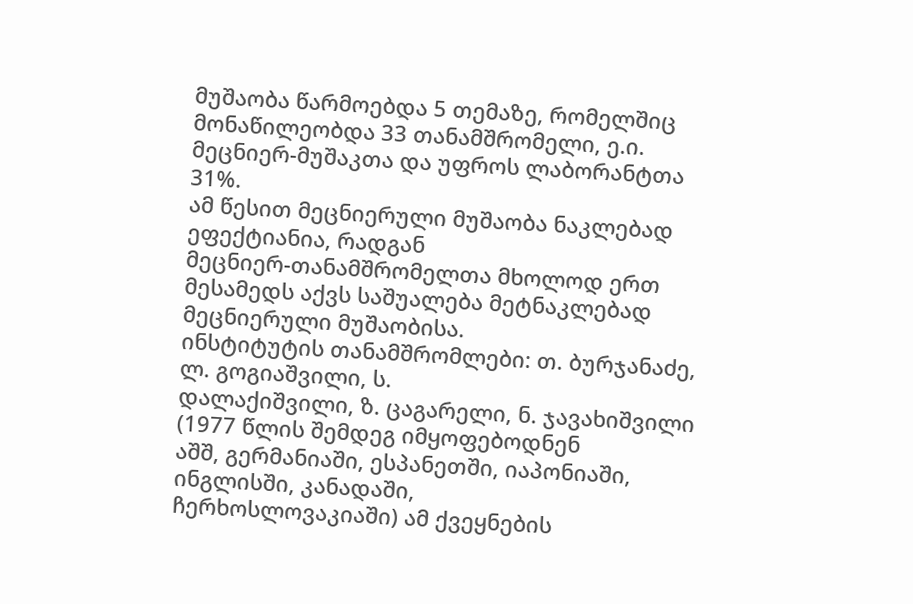მუშაობა წარმოებდა 5 თემაზე, რომელშიც მონაწილეობდა 33 თანამშრომელი, ე.ი.
მეცნიერ-მუშაკთა და უფროს ლაბორანტთა 31%.
ამ წესით მეცნიერული მუშაობა ნაკლებად ეფექტიანია, რადგან
მეცნიერ-თანამშრომელთა მხოლოდ ერთ მესამედს აქვს საშუალება მეტნაკლებად
მეცნიერული მუშაობისა.
ინსტიტუტის თანამშრომლები: თ. ბურჯანაძე, ლ. გოგიაშვილი, ს.
დალაქიშვილი, ზ. ცაგარელი, ნ. ჯავახიშვილი (1977 წლის შემდეგ იმყოფებოდნენ
აშშ, გერმანიაში, ესპანეთში, იაპონიაში, ინგლისში, კანადაში,
ჩერხოსლოვაკიაში) ამ ქვეყნების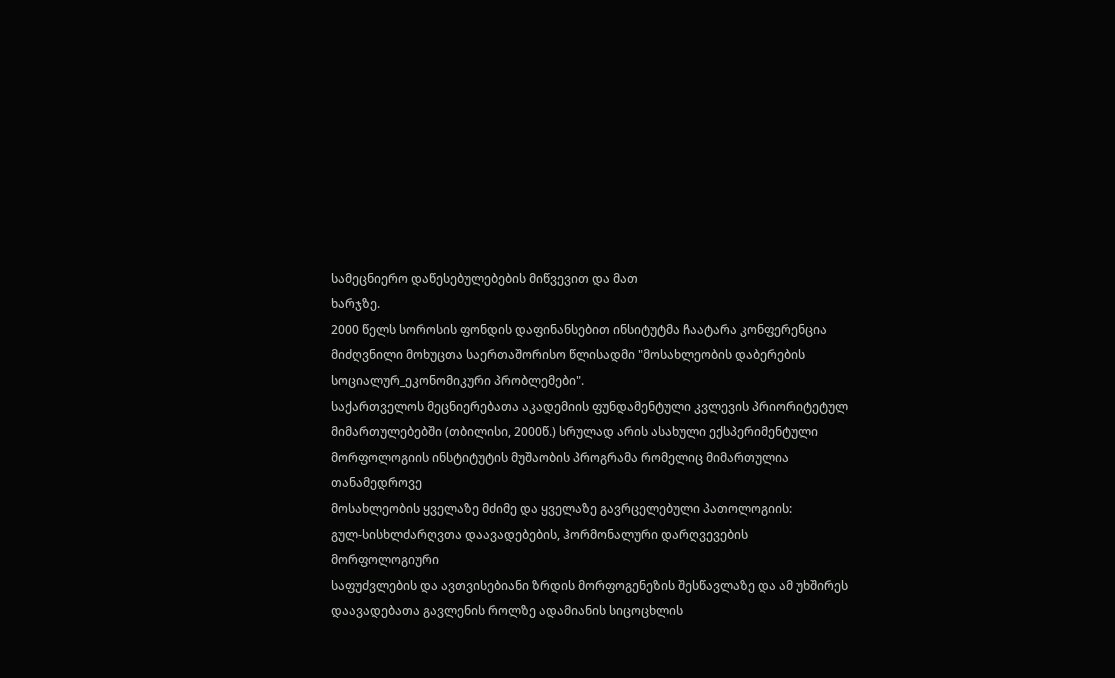სამეცნიერო დაწესებულებების მიწვევით და მათ
ხარჯზე.
2000 წელს სოროსის ფონდის დაფინანსებით ინსიტუტმა ჩაატარა კონფერენცია
მიძღვნილი მოხუცთა საერთაშორისო წლისადმი "მოსახლეობის დაბერების
სოციალურ_ეკონომიკური პრობლემები".
საქართველოს მეცნიერებათა აკადემიის ფუნდამენტული კვლევის პრიორიტეტულ
მიმართულებებში (თბილისი, 2000წ.) სრულად არის ასახული ექსპერიმენტული
მორფოლოგიის ინსტიტუტის მუშაობის პროგრამა რომელიც მიმართულია თანამედროვე
მოსახლეობის ყველაზე მძიმე და ყველაზე გავრცელებული პათოლოგიის:
გულ-სისხლძარღვთა დაავადებების, ჰორმონალური დარღვევების მორფოლოგიური
საფუძვლების და ავთვისებიანი ზრდის მორფოგენეზის შესწავლაზე და ამ უხშირეს
დაავადებათა გავლენის როლზე ადამიანის სიცოცხლის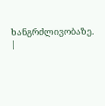ხანგრძლივობაზე.
|